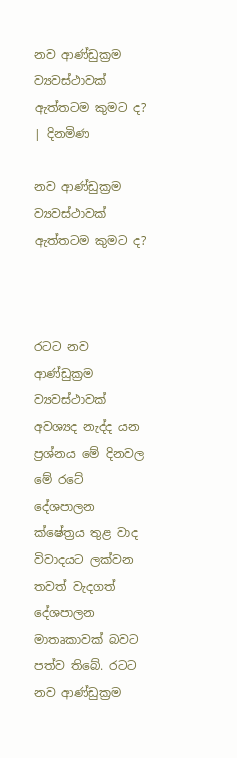නව ආණ්ඩුක්‍රම ව්‍යවස්ථාවක් ඇත්තටම කුමට ද? | දිනමිණ

නව ආණ්ඩුක්‍රම ව්‍යවස්ථාවක් ඇත්තටම කුමට ද?



රටට නව ආණ්ඩුක්‍රම ව්‍යවස්ථාවක් අවශ්‍යද නැද්ද යන ප්‍රශ්නය මේ දිනවල මේ රටේ දේශපාලන ක්ෂේත්‍රය තුළ වාද විවාදයට ලක්වන තවත් වැදගත් දේශපාලන මාතෘකාවක් බවට පත්ව තිබේ. රටට නව ආණ්ඩුක්‍රම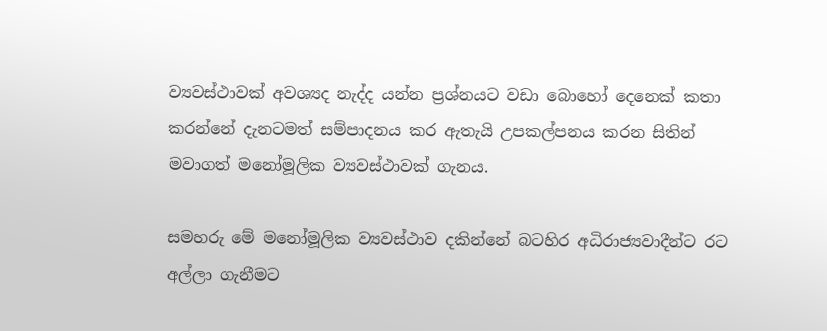ව්‍යවස්ථාවක් අවශ්‍යද නැද්ද යන්න ප්‍රශ්නයට වඩා බොහෝ දෙනෙක් කතා කරන්නේ දැනටමත් සම්පාදනය කර ඇතැයි උපකල්පනය කරන සිතින් මවාගත් මනෝමූලික ව්‍යවස්ථාවක් ගැනය.

සමහරු මේ මනෝමූලික ව්‍යවස්ථාව දකින්නේ බටහිර අධිරාජ්‍යවාදීන්ට රට අල්ලා ගැනීමට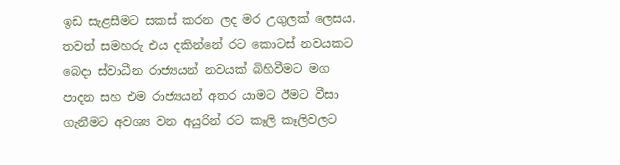ඉඩ සැළසීමට සකස් කරන ලද මර උගුලක් ලෙසය. තවත් සමහරු එය දකින්නේ රට කොටස් නවයකට බෙදා ස්වාධීන රාජ්‍යයන් නවයක් බිහිවීමට මග පාදන සහ එම රාජ්‍යයන් අතර යාමට ඊමට වීසා ගැනීමට අවශ්‍ය වන අයුරින් රට කෑලි කෑලිවලට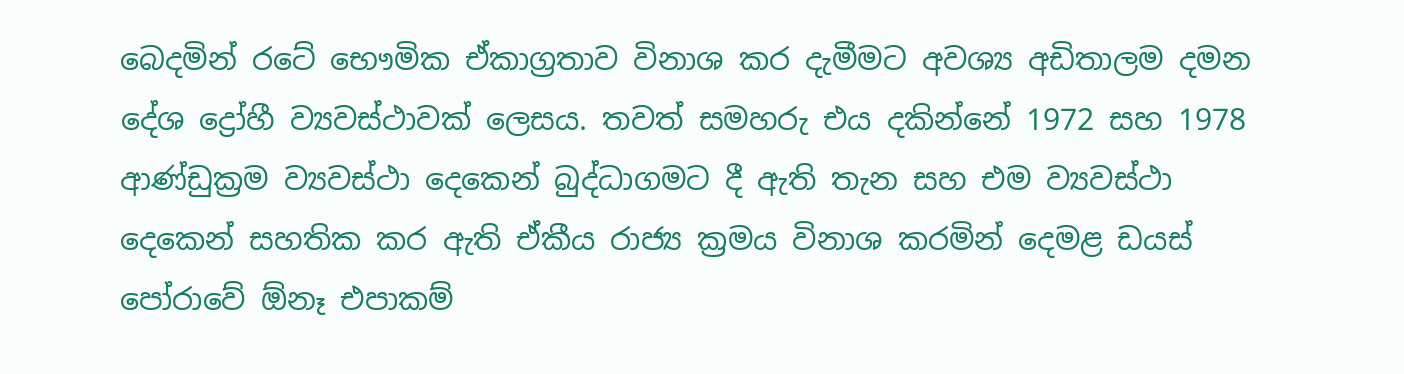බෙදමින් රටේ භෞමික ඒකාග්‍රතාව විනාශ කර දැමීමට අවශ්‍ය අඩිතාලම දමන දේශ ද්‍රෝහී ව්‍යවස්ථාවක් ලෙසය. තවත් සමහරු එය දකින්නේ 1972 සහ 1978 ආණ්ඩුක්‍රම ව්‍යවස්ථා දෙකෙන් බුද්ධාගමට දී ඇති තැන සහ එම ව්‍යවස්ථා දෙකෙන් සහතික කර ඇති ඒකීය රාජ්‍ය ක්‍රමය විනාශ කරමින් දෙමළ ඩයස් පෝරාවේ ඕනෑ එපාකම්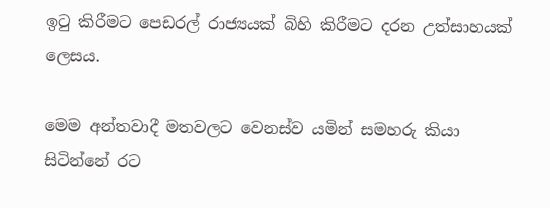ඉටු කිරීමට පෙඩරල් රාජ්‍යයක් බිහි කිරීමට දරන උත්සාහයක් ලෙසය.

මෙම අන්තවාදී මතවලට වෙනස්ව යමින් සමහරු කියා සිටින්නේ රට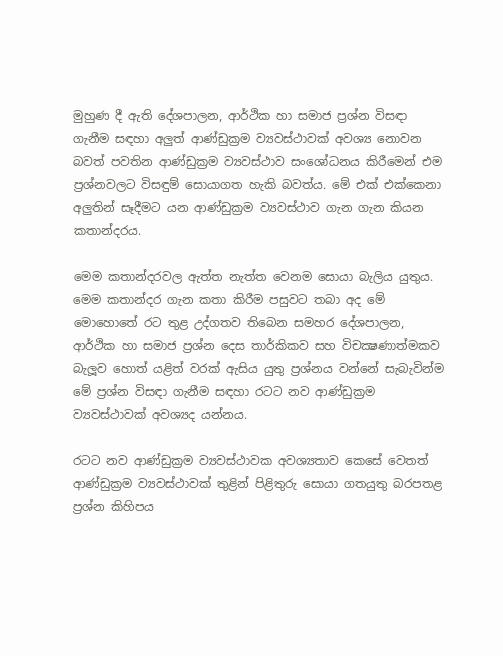මුහුණ දී ඇති දේශපාලන, ආර්ථික හා සමාජ ප්‍රශ්න විසඳා ගැනීම සඳහා අලුත් ආණ්ඩුක්‍රම ව්‍යවස්ථාවක් අවශ්‍ය නොවන බවත් පවතින ආණ්ඩුක්‍රම ව්‍යවස්ථාව සංශෝධනය කිරීමෙන් එම ප්‍රශ්නවලට විසඳුම් සොයාගත හැකි බවත්ය. මේ එක් එක්කෙනා අලුතින් සෑදීමට යන ආණ්ඩුක්‍රම ව්‍යවස්ථාව ගැන ගැන කියන කතාන්දරය.

මෙම කතාන්දරවල ඇත්ත නැත්ත වෙනම සොයා බැලිය යුතුය. මෙම කතාන්දර ගැන කතා කිරීම පසුවට තබා අද මේ මොහොතේ රට තුළ උද්ගතව තිබෙන සමහර දේශපාලන, ආර්ථික හා සමාජ ප්‍රශ්න දෙස තාර්කිකව සහ විචක්‍ෂණාත්මකව බැලූව හොත් යළිත් වරක් ඇසිය යුතු ප්‍රශ්නය වන්නේ සැබැවින්ම මේ ප්‍රශ්න විසඳා ගැනීම සඳහා රටට නව ආණ්ඩුක්‍රම ව්‍යවස්ථාවක් අවශ්‍යද යන්නය.

රටට නව ආණ්ඩුක්‍රම ව්‍යවස්ථාවක අවශ්‍යතාව කෙසේ වෙතත් ආණ්ඩුක්‍රම ව්‍යවස්ථාවක් තුළින් පිළිතුරු සොයා ගතයුතු බරපතළ ප්‍රශ්න කිහිපය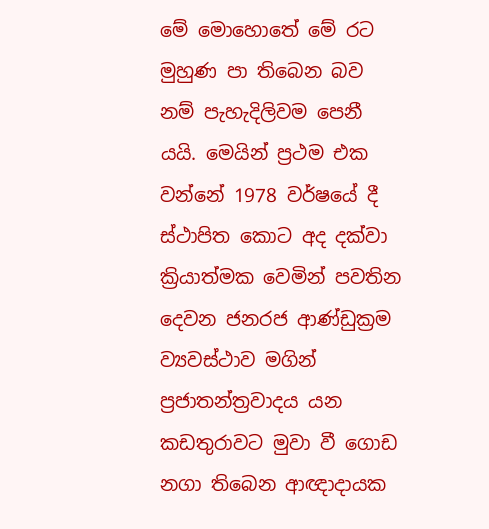මේ මොහොතේ මේ රට මුහුණ පා තිබෙන බව නම් පැහැදිලිවම පෙනී යයි. මෙයින් ප්‍රථම එක වන්නේ 1978 වර්ෂයේ දී ස්ථාපිත කොට අද දක්වා ක්‍රියාත්මක වෙමින් පවතින දෙවන ජනරජ ආණ්ඩුක්‍රම ව්‍යවස්ථාව මගින් ප්‍රජාතන්ත්‍රවාදය යන කඩතුරාවට මුවා වී ගොඩ නගා තිබෙන ආඥාදායක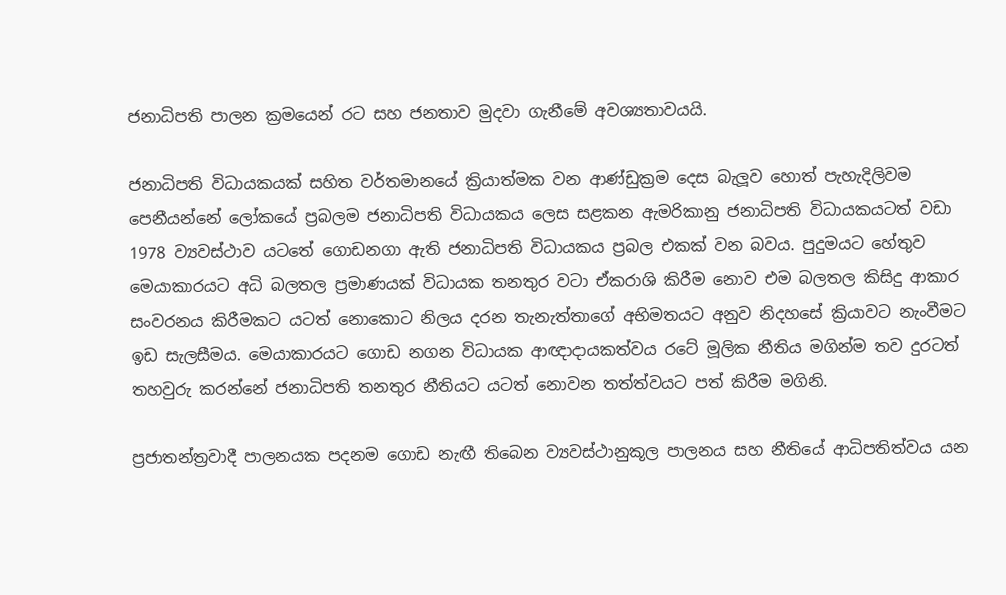ජනාධිපති පාලන ක්‍රමයෙන් රට සහ ජනතාව මුදවා ගැනීමේ අවශ්‍යතාවයයි.

ජනාධිපති විධායකයක් සහිත වර්තමානයේ ක්‍රියාත්මක වන ආණ්ඩුක්‍රම දෙස බැලූව හොත් පැහැදිලිවම පෙනීයන්නේ ලෝකයේ ප්‍රබලම ජනාධිපති විධායකය ලෙස සළකන ඇමරිකානු ජනාධිපති විධායකයටත් වඩා 1978 ව්‍යවස්ථාව යටතේ ගොඩනගා ඇති ජනාධිපති විධායකය ප්‍රබල එකක් වන බවය. පුදුමයට හේතුව මෙයාකාරයට අධි බලතල ප්‍රමාණයක් විධායක තනතුර වටා ඒකරාශි කිරීම නොව එම බලතල කිසිදු ආකාර සංවරනය කිරීමකට යටත් නොකොට නිලය දරන තැනැත්තාගේ අභිමතයට අනුව නිදහසේ ක්‍රියාවට නැංවීමට ඉඩ සැලසීමය. මෙයාකාරයට ගොඩ නගන විධායක ආඥාදායකත්වය රටේ මූලික නීතිය මගින්ම තව දුරටත් තහවුරු කරන්නේ ජනාධිපති තනතුර නීතියට යටත් නොවන තත්ත්වයට පත් කිරීම මගිනි.

ප්‍රජාතන්ත්‍රවාදී පාලනයක පදනම ගොඩ නැ‍ඟී තිබෙන ව්‍යවස්ථානුකූල පාලනය සහ නීතියේ ආධිපතිත්වය යන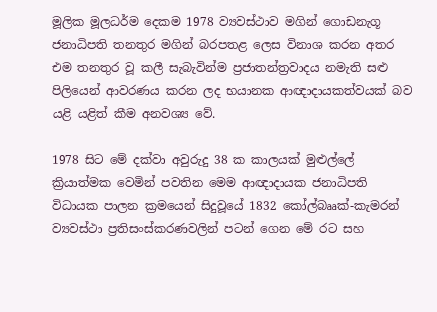මූලික මූලධර්ම දෙකම 1978 ව්‍යවස්ථාව මගින් ගොඩනැගූ ජනාධිපති තනතුර මගින් බරපතළ ලෙස විනාශ කරන අතර එම තනතුර වූ කලී සැබැවින්ම ප්‍රජාතන්ත්‍රවාදය නමැති සළු පිලියෙන් ආවරණය කරන ලද භයානක ආඥාදායකත්වයක් බව යළි යළිත් කීම අනවශ්‍ය වේ.

1978 සිට මේ දක්වා අවුරුදු 38 ක කාලයක් මුළුල්ලේ ක්‍රියාත්මක වෙමින් පවතින මෙම ආඥාදායක ජනාධිපති විධායක පාලන ක්‍රමයෙන් සිදුවූයේ 1832 කෝල්බෲක්-කැමරන් ව්‍යවස්ථා ප්‍රතිසංස්කරණවලින් පටන් ගෙන මේ රට සහ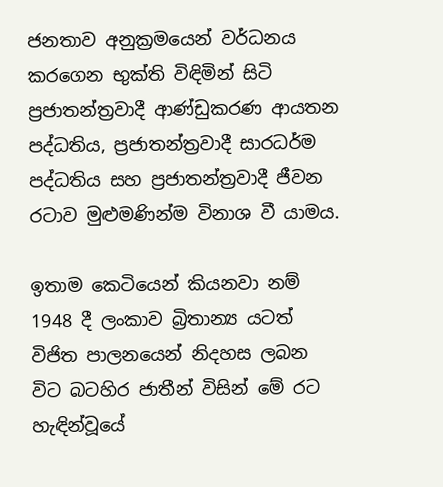ජනතාව අනුක්‍රමයෙන් වර්ධනය කරගෙන භුක්ති විඳිමින් සිටි ප්‍රජාතන්ත්‍රවාදී ආණ්ඩුකරණ ආයතන පද්ධතිය, ප්‍රජාතන්ත්‍රවාදී සාරධර්ම පද්ධතිය සහ ප්‍රජාතන්ත්‍රවාදී ජීවන රටාව මුළුමණින්ම විනාශ වී යාමය.

ඉතාම කෙටියෙන් කියනවා නම් 1948 දී ලංකාව බ්‍රිතාන්‍ය යටත් විජිත පාලනයෙන් නිදහස ලබන විට බටහිර ජාතීන් විසින් මේ රට හැඳින්වූයේ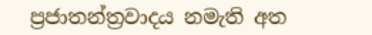ප්‍රජාතන්ත්‍රවාදය නමැති අත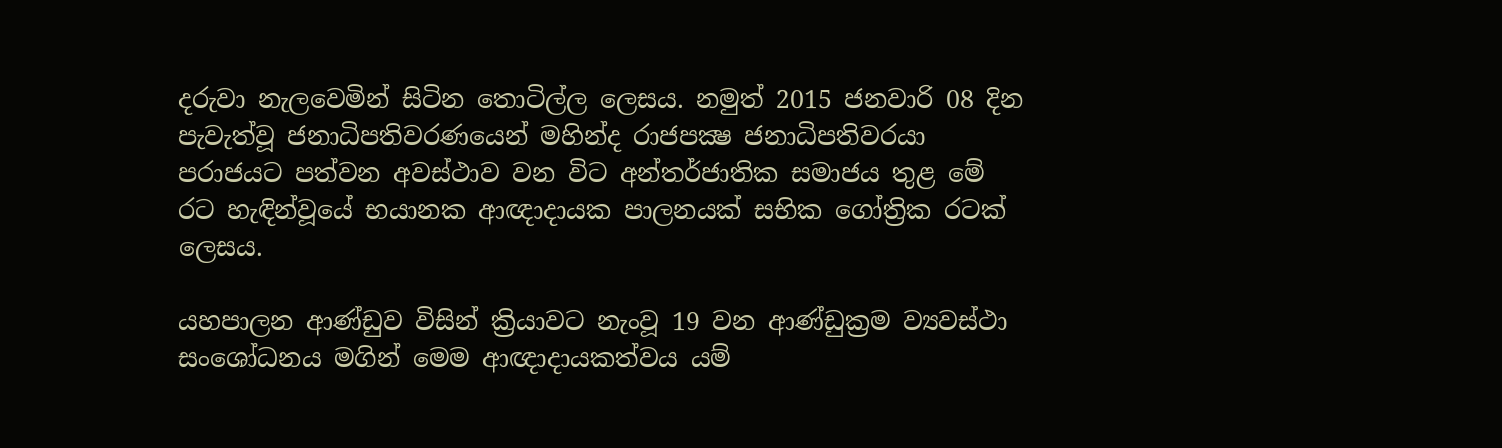දරුවා නැලවෙමින් සිටින තොටිල්ල ලෙසය. නමුත් 2015 ජනවාරි 08 දින පැවැත්වූ ජනාධිපතිවරණයෙන් මහින්ද රාජපක්‍ෂ ජනාධිපතිවරයා පරාජයට පත්වන අවස්ථාව වන විට අන්තර්ජාතික සමාජය තුළ මේ රට හැඳින්වූයේ භයානක ආඥාදායක පාලනයක් සභික ගෝත්‍රික රටක් ලෙසය.

යහපාලන ආණ්ඩුව විසින් ක්‍රියාවට නැංවූ 19 වන ආණ්ඩුක්‍රම ව්‍යවස්ථා සංශෝධනය මගින් මෙම ආඥාදායකත්වය යම්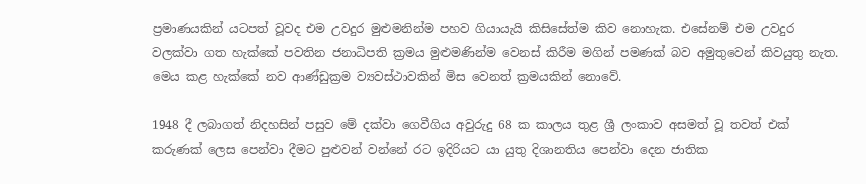ප්‍රමාණයකින් යටපත් වූවද එම උවදුර මුළුමනින්ම පහව ගියායැයි කිසිසේත්ම කිව නොහැක. එසේනම් එම උවදුර වලක්වා ගත හැක්කේ පවතින ජනාධිපති ක්‍රමය මුළුමණින්ම වෙනස් කිරීම මගින් පමණක් බව අමුතුවෙන් කිවයුතු නැත. මෙය කළ හැක්කේ නව ආණ්ඩුක්‍රම ව්‍යවස්ථාවකින් මිස වෙනත් ක්‍රමයකින් නොවේ.

1948 දී ලබාගත් නිදහසින් පසුව මේ දක්වා ගෙවීගිය අවුරුදු 68 ක කාලය තුළ ශ්‍රී ලංකාව අසමත් වූ තවත් එක් කරුණක් ලෙස පෙන්වා දීමට පුළුවන් වන්නේ රට ඉදිරියට යා යුතු දිශානතිය පෙන්වා දෙන ජාතික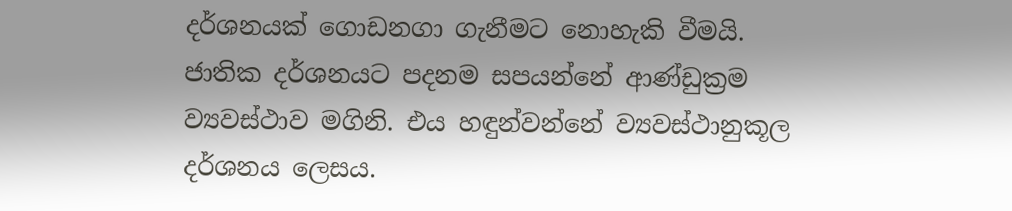දර්ශනයක් ගොඩනගා ගැනීමට නොහැකි වීමයි. ජාතික දර්ශනයට පදනම සපයන්නේ ආණ්ඩුක්‍රම ව්‍යවස්ථාව මගිනි. එය හඳුන්වන්නේ ව්‍යවස්ථානුකූල දර්ශනය ලෙසය.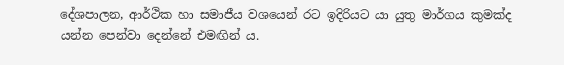දේශපාලන, ආර්ථික හා සමාජීය වශයෙන් රට ඉදිරියට යා යුතු මාර්ගය කුමක්ද යන්න පෙන්වා දෙන්නේ එමඟින් ය.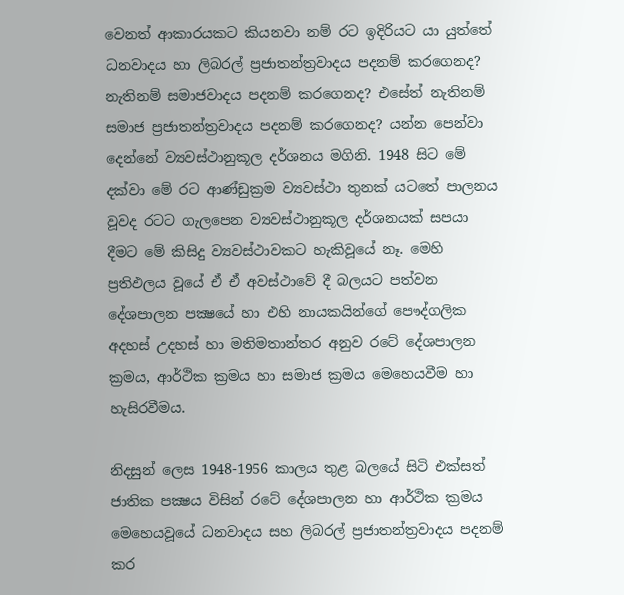වෙනත් ආකාරයකට කියනවා නම් රට ඉදිරියට යා යුත්තේ ධනවාදය හා ලිබරල් ප්‍රජාතන්ත්‍රවාදය පදනම් කරගෙනද? නැතිනම් සමාජවාදය පදනම් කරගෙනද? එසේත් නැතිනම් සමාජ ප්‍රජාතන්ත්‍රවාදය පදනම් කරගෙනද? යන්න පෙන්වා දෙන්නේ ව්‍යවස්ථානුකූල දර්ශනය මගිනි. 1948 සිට මේ දක්වා මේ රට ආණ්ඩුක්‍රම ව්‍යවස්ථා තුනක් යටතේ පාලනය වූවද රටට ගැලපෙන ව්‍යවස්ථානුකූල දර්ශනයක් සපයා දීමට මේ කිසිදු ව්‍යවස්ථාවකට හැකිවූයේ නෑ. මෙහි ප්‍රතිඵලය වූයේ ඒ ඒ අවස්ථාවේ දී බලයට පත්වන දේශපාලන පක්‍ෂයේ හා එහි නායකයින්ගේ පෞද්ගලික අදහස් උදහස් හා මතිමතාන්තර අනුව රටේ දේශපාලන ක්‍රමය, ආර්ථික ක්‍රමය හා සමාජ ක්‍රමය මෙහෙයවීම හා හැසිරවීමය.

නිදසුන් ලෙස 1948-1956 කාලය තුළ බලයේ සිටි එක්සත් ජාතික පක්‍ෂය විසින් රටේ දේශපාලන හා ආර්ථික ක්‍රමය මෙහෙයවූයේ ධනවාදය සහ ලිබරල් ප්‍රජාතන්ත්‍රවාදය පදනම් කර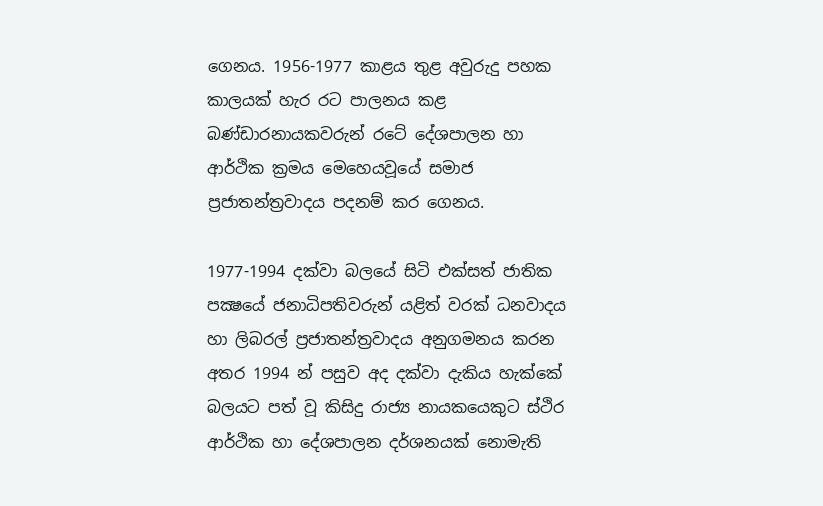ගෙනය. 1956-1977 කාළය තුළ අවුරුදු පහක කාලයක් හැර රට පාලනය කළ බණ්ඩාරනායකවරුන් රටේ දේශපාලන හා ආර්ථික ක්‍රමය මෙහෙයවූයේ සමාජ ප්‍රජාතන්ත්‍රවාදය පදනම් කර ගෙනය.

1977-1994 දක්වා බලයේ සිටි එක්සත් ජාතික පක්‍ෂයේ ජනාධිපතිවරුන් යළිත් වරක් ධනවාදය හා ලිබරල් ප්‍රජාතන්ත්‍රවාදය අනුගමනය කරන අතර 1994 න් පසුව අද දක්වා දැකිය හැක්කේ බලයට පත් වූ කිසිදු රාජ්‍ය නායකයෙකුට ස්ථිර ආර්ථික හා දේශපාලන දර්ශනයක් නොමැති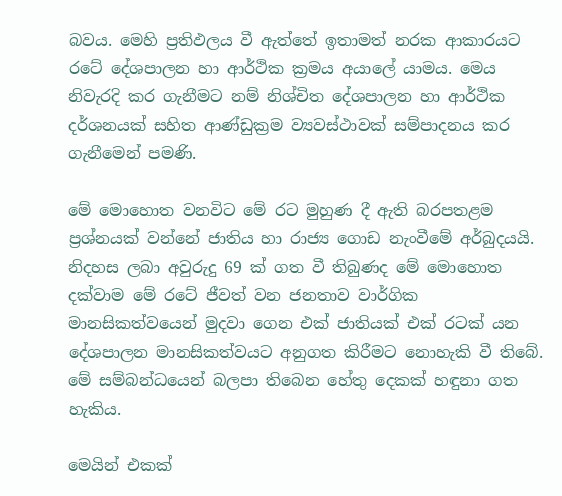බවය. මෙහි ප්‍රතිඵලය වී ඇත්තේ ඉතාමත් නරක ආකාරයට රටේ දේශපාලන හා ආර්ථික ක්‍රමය අයාලේ යාමය. මෙය නිවැරදි කර ගැනීමට නම් නිශ්චිත දේශපාලන හා ආර්ථික දර්ශනයක් සහිත ආණ්ඩුක්‍රම ව්‍යවස්ථාවක් සම්පාදනය කර ගැනීමෙන් පමණි.

මේ මොහොත වනවිට මේ රට මුහුණ දී ඇති බරපතළම ප්‍රශ්නයක් වන්නේ ජාතිය හා රාජ්‍ය ගොඩ නැංවීමේ අර්බුදයයි. නිදහස ලබා අවුරුදු 69 ක් ගත වී තිබුණද මේ මොහොත දක්වාම මේ රටේ ජීවත් වන ජනතාව වාර්ගික මානසිකත්වයෙන් මුදවා ගෙන එක් ජාතියක් එක් රටක් යන දේශපාලන මානසිකත්වයට අනුගත කිරීමට නොහැකි වී තිබේ. මේ සම්බන්ධයෙන් බලපා තිබෙන හේතු දෙකක් හඳුනා ගත හැකිය.

මෙයින් එකක්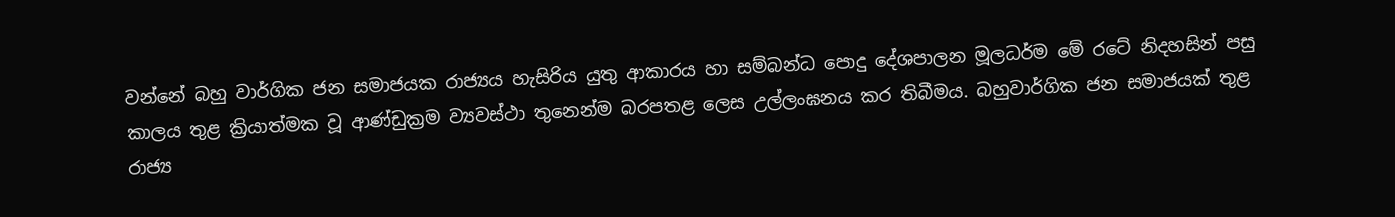වන්නේ බහු වාර්ගික ජන සමාජයක රාජ්‍යය හැසිරිය යුතු ආකාරය හා සම්බන්ධ පොදු දේශපාලන මූලධර්ම මේ රටේ නිදහසින් පසු කාලය තුළ ක්‍රියාත්මක වූ ආණ්ඩුක්‍රම ව්‍යවස්ථා තුනෙන්ම බරපතළ ලෙස උල්ලංඝනය කර තිබීමය. බහුවාර්ගික ජන සමාජයක් තුළ රාජ්‍ය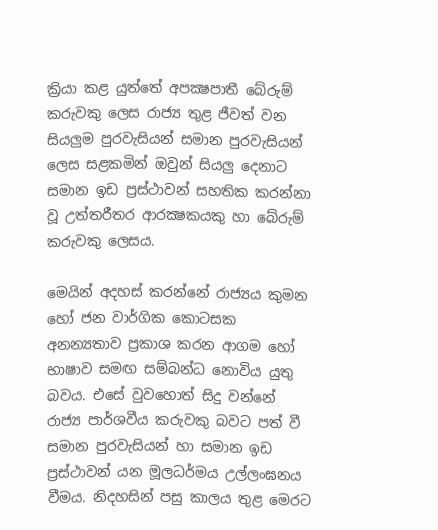ක්‍රියා කළ යුත්තේ අපක්‍ෂපාතී බේරුම් කරුවකු ලෙස රාජ්‍ය තුළ ජීවත් වන සියලුම පුරවැසියන් සමාන පුරවැසියන් ලෙස සළකමින් ඔවුන් සියලු දෙනාට සමාන ඉඩ ප්‍රස්ථාවන් සහතික කරන්නා වූ උත්තරීතර ආරක්‍ෂකයකු හා බේරුම් කරුවකු ලෙසය.

මෙයින් අදහස් කරන්නේ රාජ්‍යය කුමන හෝ ජන වාර්ගික කොටසක අනන්‍යතාව ප්‍රකාශ කරන ආගම හෝ භාෂාව සමඟ සම්බන්ධ නොවිය යුතු බවය. එසේ වුවහොත් සිදු වන්නේ රාජ්‍ය පාර්ශවීය කරුවකු බවට පත් වී සමාන පුරවැසියන් හා සමාන ඉඩ ප්‍රස්ථාවන් යන මූලධර්මය උල්ලංඝනය වීමය. නිදහසින් පසු කාලය තුළ මෙරට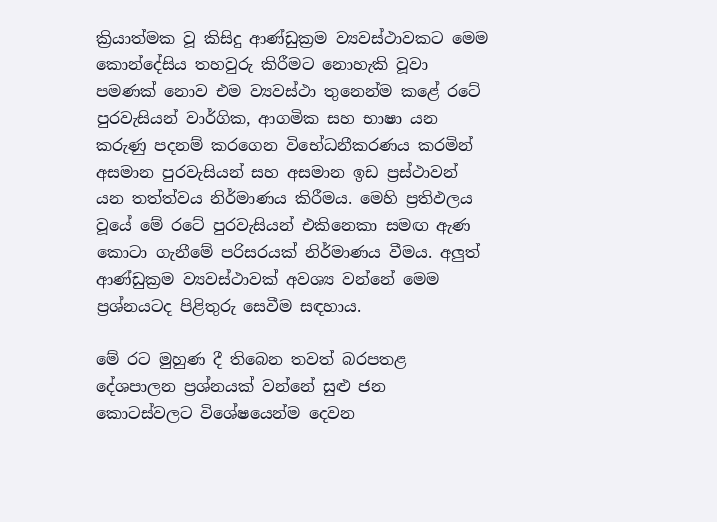ක්‍රියාත්මක වූ කිසිදු ආණ්ඩුක්‍රම ව්‍යවස්ථාවකට මෙම කොන්දේසිය තහවුරු කිරීමට නොහැකි වූවා පමණක් නොව එම ව්‍යවස්ථා තුනෙන්ම කළේ රටේ පුරවැසියන් වාර්ගික, ආගමික සහ භාෂා යන කරුණු පදනම් කරගෙන විභේධනීකරණය කරමින් අසමාන පුරවැසියන් සහ අසමාන ඉඩ ප්‍රස්ථාවන් යන තත්ත්වය නිර්මාණය කිරීමය. මෙහි ප්‍රතිඵලය වූයේ මේ රටේ පුරවැසියන් එකිනෙකා සමඟ ඇණ කොටා ගැනීමේ පරිසරයක් නිර්මාණය වීමය. අලුත් ආණ්ඩුක්‍රම ව්‍යවස්ථාවක් අවශ්‍ය වන්නේ මෙම ප්‍රශ්නයටද පිළිතුරු සෙවීම සඳහාය.

මේ රට මුහුණ දී තිබෙන තවත් බරපතළ දේශපාලන ප්‍රශ්නයක් වන්නේ සුළු ජන කොටස්වලට විශේෂයෙන්ම දෙවන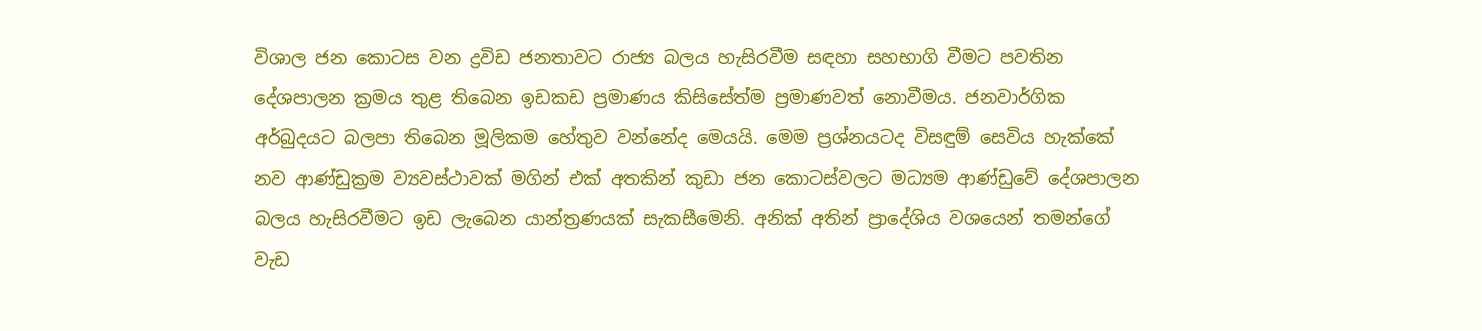විශාල ජන කොටස වන ද්‍රවිඩ ජනතාවට රාජ්‍ය බලය හැසිරවීම සඳහා සහභාගි වීමට පවතින දේශපාලන ක්‍රමය තුළ තිබෙන ඉඩකඩ ප්‍රමාණය කිසිසේත්ම ප්‍රමාණවත් නොවීමය. ජනවාර්ගික අර්බුදයට බලපා තිබෙන මූලිකම හේතුව වන්නේද මෙයයි. මෙම ප්‍රශ්නයටද විසඳුම් සෙවිය හැක්කේ නව ආණ්ඩුක්‍රම ව්‍යවස්ථාවක් මගින් එක් අතකින් කුඩා ජන කොටස්වලට මධ්‍යම ආණ්ඩුවේ දේශපාලන බලය හැසිරවීමට ඉඩ ලැබෙන යාන්ත්‍රණයක් සැකසීමෙනි. අනික් අතින් ප්‍රාදේශිය වශයෙන් තමන්ගේ වැඩ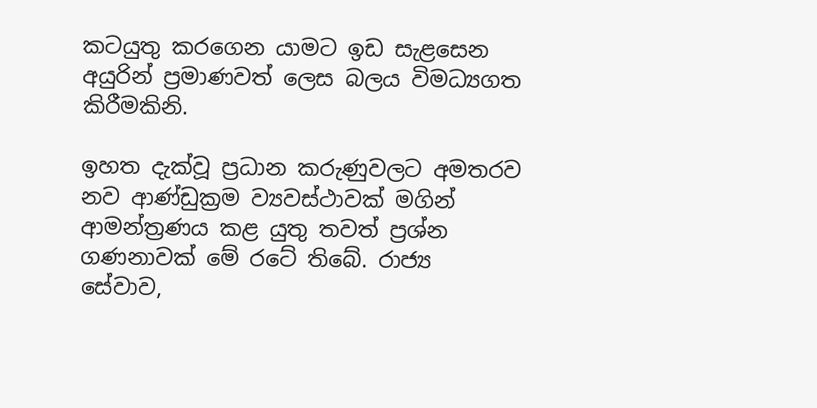කටයුතු කරගෙන යාමට ඉඩ සැළසෙන අයුරින් ප්‍රමාණවත් ලෙස බලය විමධ්‍යගත කිරීමකිනි.

ඉහත දැක්වූ ප්‍රධාන කරුණුවලට අමතරව නව ආණ්ඩුක්‍රම ව්‍යවස්ථාවක් මගින් ආමන්ත්‍රණය කළ යුතු තවත් ප්‍රශ්න ගණනාවක් මේ රටේ තිබේ. රාජ්‍ය සේවාව,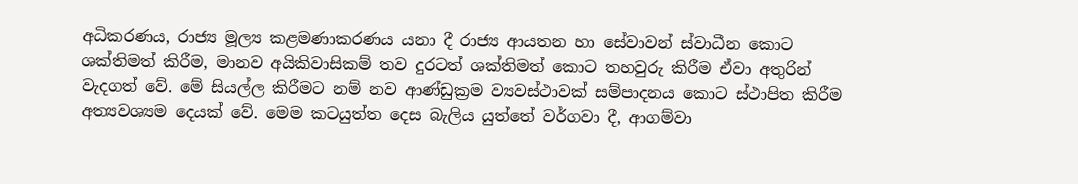අධිකරණය, රාජ්‍ය මූල්‍ය කළමණාකරණය යනා දී රාජ්‍ය ආයතන හා සේවාවන් ස්වාධීන කොට ශක්තිමත් කිරීම, මානව අයිකිවාසිකම් තව දුරටත් ශක්තිමත් කොට තහවුරු කිරීම ඒවා අතුරින් වැදගත් වේ. මේ සියල්ල කිරීමට නම් නව ආණ්ඩුක්‍රම ව්‍යවස්ථාවක් සම්පාදනය කොට ස්ථාපිත කිරීම අත්‍යවශ්‍යම දෙයක් වේ. මෙම කටයුත්ත දෙස බැලිය යුත්තේ වර්ගවා දී, ආගම්වා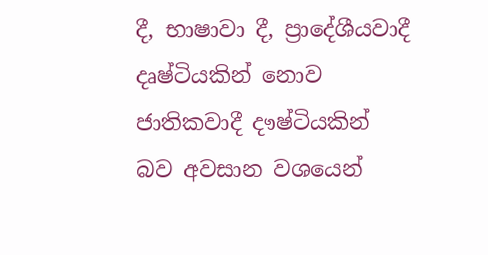දී, භාෂාවා දී, ප්‍රාදේශීයවාදී දෘෂ්ටියකින් නොව ජාතිකවාදී දෟෂ්ටියකින් බව අවසාන වශයෙන්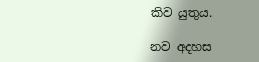කිව යුතුය.

නව අදහස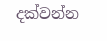දක්වන්න